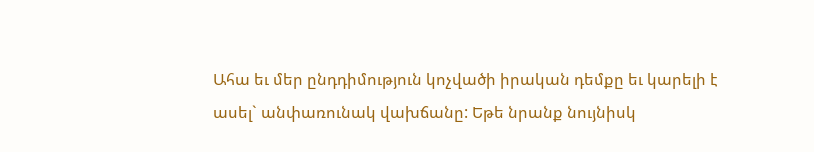Ահա եւ մեր ընդդիմություն կոչվածի իրական դեմքը եւ կարելի է ասել` անփառունակ վախճանը: Եթե նրանք նույնիսկ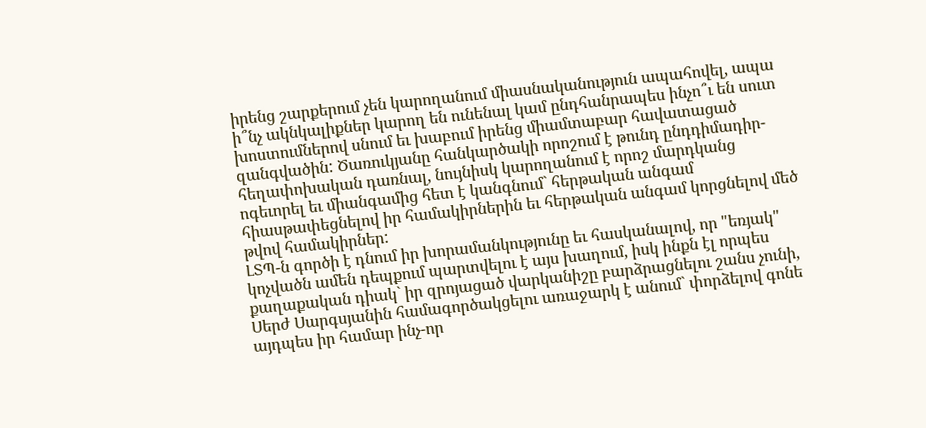իրենց շարքերում չեն կարողանում միասնականություն ապահովել, ապա ի՞նչ ակնկալիքներ կարող են ունենալ կամ ընդհանրապես ինչո՞ւ են սուտ խոստումներով սնում եւ խաբում իրենց միամտաբար հավատացած զանգվածին: Ծառուկյանը հանկարծակի որոշում է թունդ ընդդիմադիր-հեղափոխական դառնալ, նույնիսկ կարողանում է որոշ մարդկանց ոգեւորել եւ միանգամից հետ է կանգնում` հերթական անգամ հիասթափեցնելով իր համակիրներին եւ հերթական անգամ կորցնելով մեծ թվով համակիրներ:
ԼՏՊ-ն գործի է դնում իր խորամանկությունը եւ հասկանալով, որ "եռյակ" կոչվածն ամեն դեպքում պարտվելու է այս խաղում, իսկ ինքն էլ որպես քաղաքական դիակ` իր զրոյացած վարկանիշը բարձրացնելու շանս չունի, Սերժ Սարգսյանին համագործակցելու առաջարկ է անում` փորձելով գոնե այդպես իր համար ինչ-որ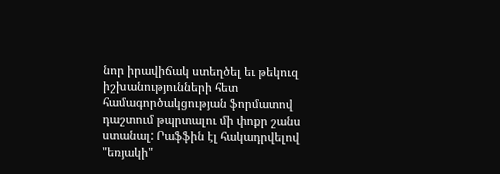նոր իրավիճակ ստեղծել եւ թեկուզ իշխանությունների հետ համագործակցության ֆորմատով դաշտում թպրտալու մի փոքր շանս ստանալ: Րաֆֆին էլ հակադրվելով "եռյակի"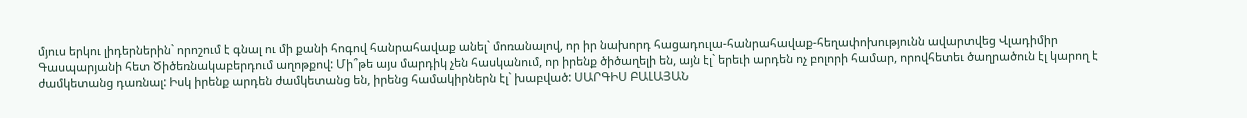մյուս երկու լիդերներին` որոշում է գնալ ու մի քանի հոգով հանրահավաք անել` մոռանալով, որ իր նախորդ հացադուլա-հանրահավաք-հեղափոխությունն ավարտվեց Վլադիմիր Գասպարյանի հետ Ծիծեռնակաբերդում աղոթքով: Մի՞թե այս մարդիկ չեն հասկանում, որ իրենք ծիծաղելի են, այն էլ` երեւի արդեն ոչ բոլորի համար, որովհետեւ ծաղրածուն էլ կարող է ժամկետանց դառնալ: Իսկ իրենք արդեն ժամկետանց են, իրենց համակիրներն էլ` խաբված: ՍԱՐԳԻՍ ԲԱԼԱՅԱՆ